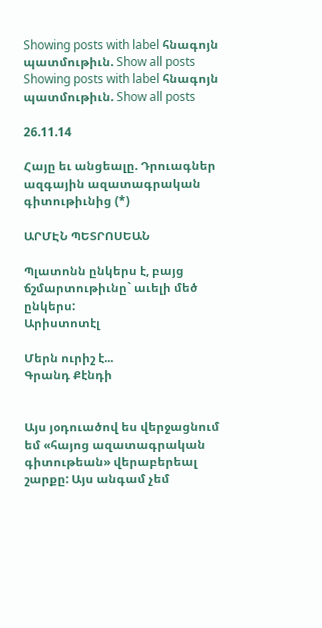Showing posts with label հնագոյն պատմութիւն. Show all posts
Showing posts with label հնագոյն պատմութիւն. Show all posts

26.11.14

Հայը եւ անցեալը. Դրուագներ ազգային ազատագրական գիտութիւնից (*)

ԱՐՄԷՆ ՊԵՏՐՈՍԵԱՆ

Պլատոնն ընկերս է, բայց ճշմարտութիւնը` աւելի մեծ ընկերս:
Արիստոտէլ

Մերն ուրիշ է...
Գրանդ Քէնդի


Այս յօդուածով ես վերջացնում եմ «հայոց ազատագրական գիտութեան» վերաբերեալ շարքը: Այս անգամ չեմ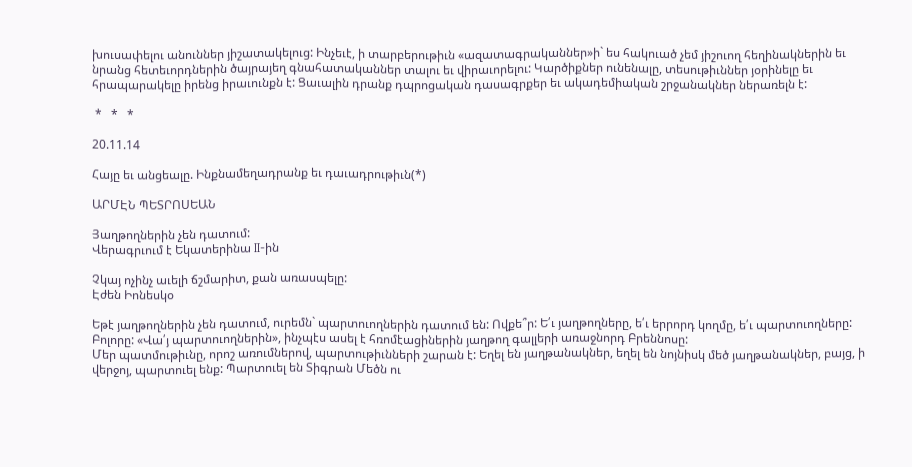խուսափելու անուններ յիշատակելուց: Ինչեւէ, ի տարբերութիւն «ազատագրականներ»ի` ես հակուած չեմ յիշուող հեղինակներին եւ նրանց հետեւորդներին ծայրայեղ գնահատականներ տալու եւ վիրաւորելու: Կարծիքներ ունենալը, տեսութիւններ յօրինելը եւ հրապարակելը իրենց իրաւունքն է: Ցաւալին դրանք դպրոցական դասագրքեր եւ ակադեմիական շրջանակներ ներառելն է:

 *   *   *

20.11.14

Հայը եւ անցեալը. Ինքնամեղադրանք եւ դաւադրութիւն(*)

ԱՐՄԷՆ ՊԵՏՐՈՍԵԱՆ

Յաղթողներին չեն դատում:
Վերագրւում է Եկատերինա II-ին

Չկայ ոչինչ աւելի ճշմարիտ, քան առասպելը:
Էժեն Իոնեսկօ

Եթէ յաղթողներին չեն դատում, ուրեմն` պարտուողներին դատում են: Ովքե՞ր: Ե՛ւ յաղթողները, ե՛ւ երրորդ կողմը, ե՛ւ պարտուողները: Բոլորը: «Վա՛յ պարտուողներին», ինչպէս ասել է հռոմէացիներին յաղթող գալլերի առաջնորդ Բրեննոսը:
Մեր պատմութիւնը, որոշ առումներով, պարտութիւնների շարան է: Եղել են յաղթանակներ, եղել են նոյնիսկ մեծ յաղթանակներ, բայց, ի վերջոյ, պարտուել ենք: Պարտուել են Տիգրան Մեծն ու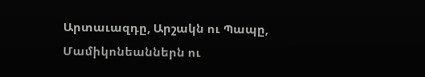Արտաւազդը, Արշակն ու Պապը, Մամիկոնեաններն ու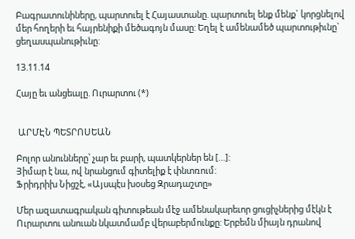Բագրատունիները, պարտուել է Հայաստանը. պարտուել ենք մենք` կորցնելով մեր հողերի եւ հայրենիքի մեծագոյն մասը: Եղել է ամենամեծ պարտութիւնը` ցեղասպանութիւնը:

13.11.14

Հայը եւ անցեալը. Ուրարտու (*)


 ԱՐՄԷՆ ՊԵՏՐՈՍԵԱՆ

Բոլոր անունները՝ չար եւ բարի, պատկերներ են […]:
Յիմար է նա, ով նրանցում գիտելիք է փնտռում:
Ֆրիդրիխ Նիցշէ, «Այսպէս խօսեց Զրադաշտը»

Մեր ազատագրական գիտութեան մէջ ամենակարեւոր ցուցիչներից մէկն է Ուրարտու անուան նկատմամբ վերաբերմունքը: Երբեմն միայն դրանով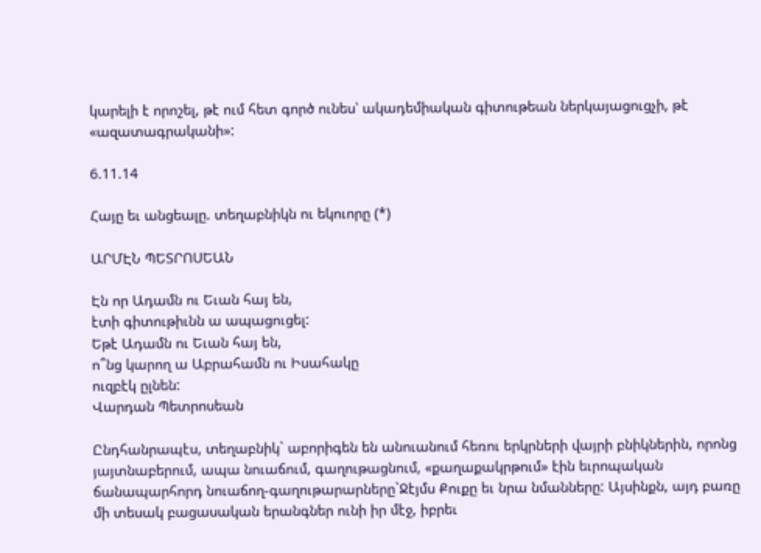կարելի է որոշել, թէ ում հետ գործ ունես՝ ակադեմիական գիտութեան ներկայացուցչի, թէ «ազատագրականի»:

6.11.14

Հայը եւ անցեալը. տեղաբնիկն ու եկուորը (*)

ԱՐՄԷՆ ՊԵՏՐՈՍԵԱՆ

Էն որ Ադամն ու Եւան հայ են,
էտի գիտութիւնն ա ապացուցել:
Եթէ Ադամն ու Եւան հայ են,
ո՞նց կարող ա Աբրահամն ու Իսահակը
ուզբէկ ըլնեն:
Վարդան Պետրոսեան

Ընդհանրապէս, տեղաբնիկ` աբորիգեն են անուանում հեռու երկրների վայրի բնիկներին, որոնց յայտնաբերում, ապա նուաճում, գաղութացնում, «քաղաքակրթում» էին եւրոպական ճանապարհորդ նուաճող-գաղութարարները`Ջէյմս Քուքը եւ նրա նմանները: Այսինքն, այդ բառը մի տեսակ բացասական երանգներ ունի իր մէջ, իբրեւ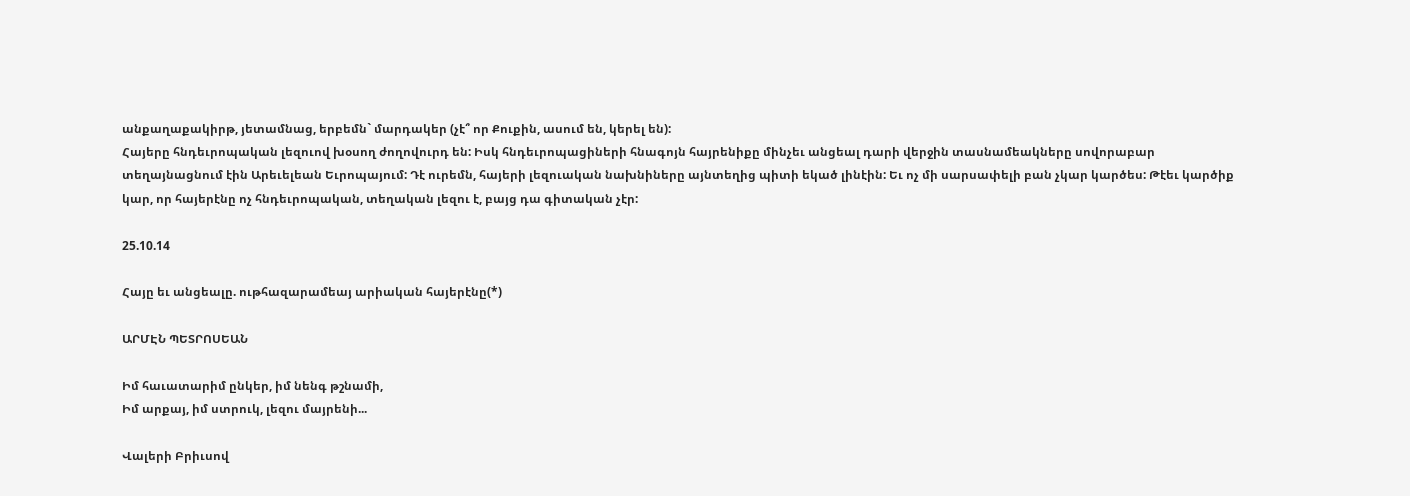անքաղաքակիրթ, յետամնաց, երբեմն` մարդակեր (չէ՞ որ Քուքին, ասում են, կերել են):
Հայերը հնդեւրոպական լեզուով խօսող ժողովուրդ են: Իսկ հնդեւրոպացիների հնագոյն հայրենիքը մինչեւ անցեալ դարի վերջին տասնամեակները սովորաբար տեղայնացնում էին Արեւելեան Եւրոպայում: Դէ ուրեմն, հայերի լեզուական նախնիները այնտեղից պիտի եկած լինէին: Եւ ոչ մի սարսափելի բան չկար կարծես: Թէեւ կարծիք կար, որ հայերէնը ոչ հնդեւրոպական, տեղական լեզու է, բայց դա գիտական չէր:

25.10.14

Հայը եւ անցեալը. ութհազարամեայ արիական հայերէնը(*)

ԱՐՄԷՆ ՊԵՏՐՈՍԵԱՆ

Իմ հաւատարիմ ընկեր, իմ նենգ թշնամի,
Իմ արքայ, իմ ստրուկ, լեզու մայրենի...

Վալերի Բրիւսով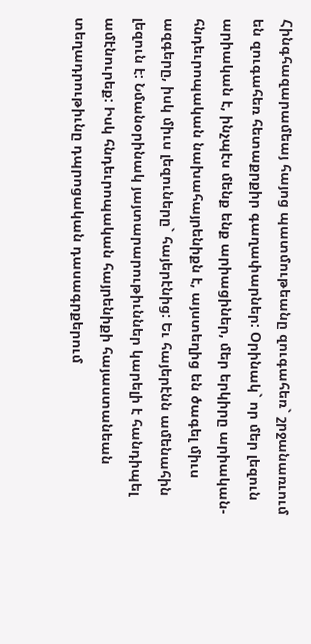Հինգհազարամեայ հայոց պատմութեանը զուգահեռ` շրջանառւում են զուգահեռ հետաքրքիր գաղափարներ: Օրինակ` որ մեր լեզուն արիական է, ինչպէս մենք ենք արիացիներ, մեր երկիրը արիական-հնդեւրոպական նախահայրենիքն է, այստեղից են ծագել միւս ազգերը, իսկ միւս լեզուները` հայերէնից: Եւ հայերէնն ամենահին լեզուն է: Նմանօրինակ յայտարարութիւններ կարելի է հանդիպել ամէնուրեք: Իսկ հնդեւրոպական հայրենիքի հայաստանեան տեղադրութիւնը դպրոցական դասագրքերում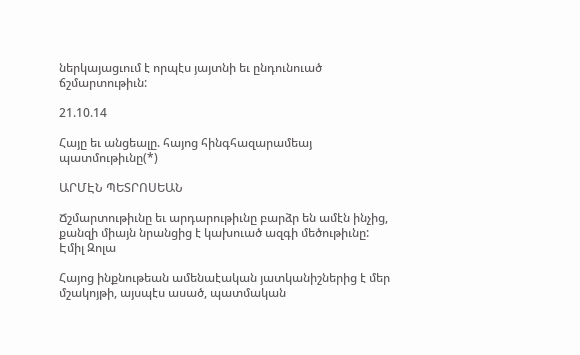ներկայացւում է որպէս յայտնի եւ ընդունուած ճշմարտութիւն:

21.10.14

Հայը եւ անցեալը. հայոց հինգհազարամեայ պատմութիւնը(*)

ԱՐՄԷՆ ՊԵՏՐՈՍԵԱՆ

Ճշմարտութիւնը եւ արդարութիւնը բարձր են ամէն ինչից,
քանզի միայն նրանցից է կախուած ազգի մեծութիւնը:
Էմիլ Զոլա

Հայոց ինքնութեան ամենաէական յատկանիշներից է մեր մշակոյթի, այսպէս ասած, պատմական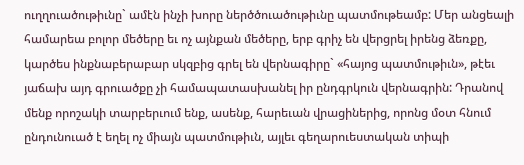ուղղուածութիւնը` ամէն ինչի խորը ներծծուածութիւնը պատմութեամբ: Մեր անցեալի համարեա բոլոր մեծերը եւ ոչ այնքան մեծերը, երբ գրիչ են վերցրել իրենց ձեռքը, կարծես ինքնաբերաբար սկզբից գրել են վերնագիրը` «հայոց պատմութիւն», թէեւ յաճախ այդ գրուածքը չի համապատասխանել իր ընդգրկուն վերնագրին: Դրանով մենք որոշակի տարբերւում ենք, ասենք, հարեւան վրացիներից, որոնց մօտ հնում ընդունուած է եղել ոչ միայն պատմութիւն, այլեւ գեղարուեստական տիպի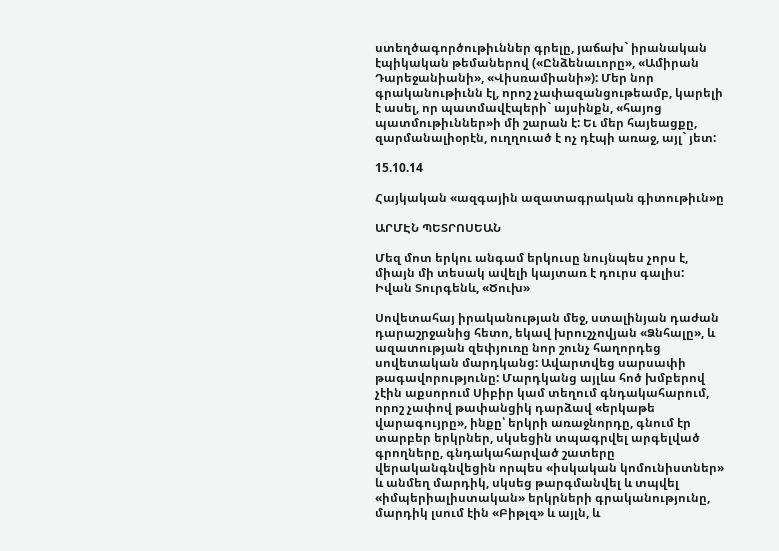ստեղծագործութիւններ գրելը, յաճախ` իրանական էպիկական թեմաներով («Ընձենաւորը», «Ամիրան Դարեջանիանի», «Վիսռամիանի»): Մեր նոր գրականութիւնն էլ, որոշ չափազանցութեամբ, կարելի է ասել, որ պատմավէպերի` այսինքն, «հայոց պատմութիւններ»ի մի շարան է: Եւ մեր հայեացքը, զարմանալիօրէն, ուղղուած է ոչ դէպի առաջ, այլ` յետ:

15.10.14

Հայկական «ազգային ազատագրական գիտութիւն»ը

ԱՐՄԷՆ ՊԵՏՐՈՍԵԱՆ

Մեզ մոտ երկու անգամ երկուսը նույնպես չորս է, միայն մի տեսակ ավելի կայտառ է դուրս գալիս:
Իվան Տուրգենև, «Ծուխ»

Սովետահայ իրականության մեջ, ստալինյան դաժան դարաշրջանից հետո, եկավ խրուշչովյան «Ձնհալը», և ազատության զեփյուռը նոր շունչ հաղորդեց սովետական մարդկանց: Ավարտվեց սարսափի թագավորությունը: Մարդկանց այլևս հոծ խմբերով չէին աքսորում Սիբիր կամ տեղում գնդակահարում, որոշ չափով թափանցիկ դարձավ «երկաթե վարագույրը», ինքը՝ երկրի առաջնորդը, գնում էր տարբեր երկրներ, սկսեցին տպագրվել արգելված գրողները, գնդակահարված շատերը վերականգնվեցին որպես «իսկական կոմունիստներ» և անմեղ մարդիկ, սկսեց թարգմանվել և տպվել «իմպերիալիստական» երկրների գրականությունը, մարդիկ լսում էին «Բիթլզ» և այլն, և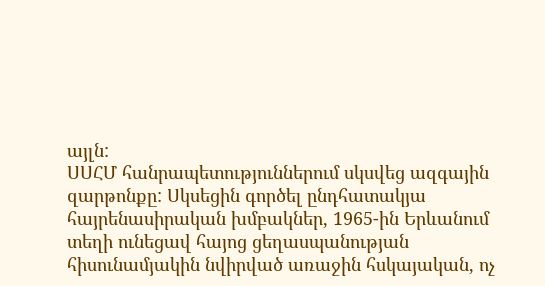այլն:
ՍՍՀՄ հանրապետություններում սկսվեց ազգային զարթոնքը: Սկսեցին գործել ընդհատակյա հայրենասիրական խմբակներ, 1965-ին Երևանում տեղի ունեցավ հայոց ցեղասպանության հիսունամյակին նվիրված առաջին հսկայական, ոչ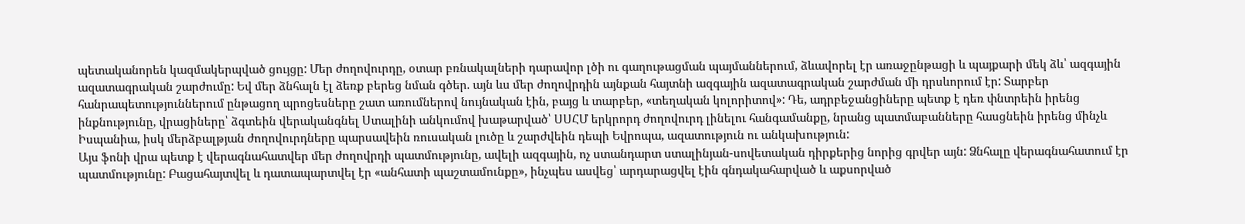պետականորեն կազմակերպված ցույցը: Մեր ժողովուրդը, օտար բռնակալների դարավոր լծի ու գաղութացման պայմաններում, ձևավորել էր առաջընթացի և պայքարի մեկ ձև՝ ազգային ազատագրական շարժումը: Եվ մեր ձնհալն էլ ձեռք բերեց նման գծեր. այն ևս մեր ժողովրդին այնքան հայտնի ազգային ազատագրական շարժման մի դրսևորում էր: Տարբեր հանրապետություններում ընթացող պրոցեսները շատ առումներով նույնական էին, բայց և տարբեր, «տեղական կոլորիտով»: Դե, ադրբեջանցիները պետք է դեռ փնտրեին իրենց ինքնությունը, վրացիները՝ ձգտեին վերականգնել Ստալինի անկումով խաթարված՝ ՍՍՀՄ երկրորդ ժողովուրդ լինելու հանգամանքը, նրանց պատմաբանները հասցնեին իրենց մինչև Իսպանիա, իսկ մերձբալթյան ժողովուրդները պարսավեին ռուսական լուծը և շարժվեին դեպի Եվրոպա, ազատություն ու անկախություն:
Այս ֆոնի վրա պետք է վերագնահատվեր մեր ժողովրդի պատմությունը, ավելի ազգային, ոչ ստանդարտ ստալինյան-սովետական դիրքերից նորից գրվեր այն: Ձնհալը վերագնահատում էր պատմությունը: Բացահայտվել և դատապարտվել էր «անհատի պաշտամունքը», ինչպես ասվեց՝ արդարացվել էին գնդակահարված և աքսորված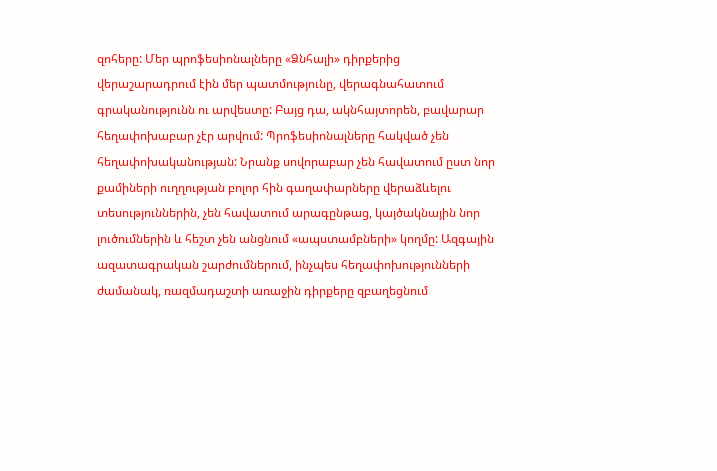զոհերը: Մեր պրոֆեսիոնալները «Ձնհալի» դիրքերից վերաշարադրում էին մեր պատմությունը, վերագնահատում գրականությունն ու արվեստը: Բայց դա, ակնհայտորեն, բավարար հեղափոխաբար չէր արվում: Պրոֆեսիոնալները հակված չեն հեղափոխականության: Նրանք սովորաբար չեն հավատում ըստ նոր քամիների ուղղության բոլոր հին գաղափարները վերաձևելու տեսություններին, չեն հավատում արագընթաց, կայծակնային նոր լուծումներին և հեշտ չեն անցնում «ապստամբների» կողմը: Ազգային ազատագրական շարժումներում, ինչպես հեղափոխությունների ժամանակ, ռազմադաշտի առաջին դիրքերը զբաղեցնում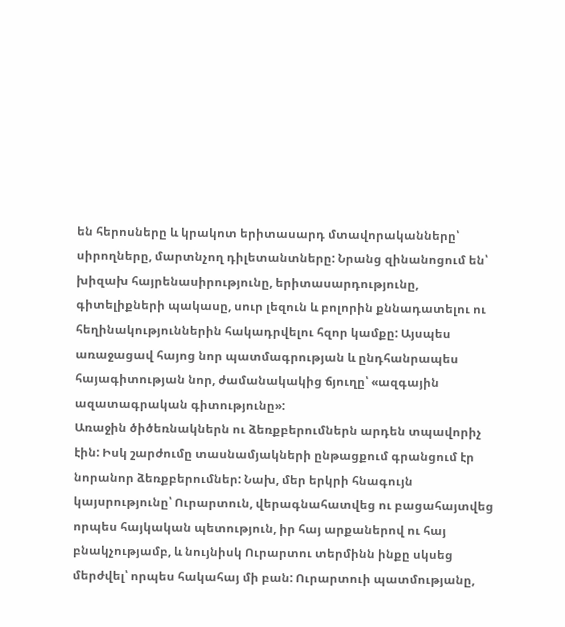են հերոսները և կրակոտ երիտասարդ մտավորականները՝ սիրողները, մարտնչող դիլետանտները: Նրանց զինանոցում են՝ խիզախ հայրենասիրությունը, երիտասարդությունը, գիտելիքների պակասը, սուր լեզուն և բոլորին քննադատելու ու հեղինակություններին հակադրվելու հզոր կամքը: Այսպես առաջացավ հայոց նոր պատմագրության և ընդհանրապես հայագիտության նոր, ժամանակակից ճյուղը՝ «ազգային ազատագրական գիտությունը»:
Առաջին ծիծեռնակներն ու ձեռքբերումներն արդեն տպավորիչ էին: Իսկ շարժումը տասնամյակների ընթացքում գրանցում էր նորանոր ձեռքբերումներ: Նախ, մեր երկրի հնագույն կայսրությունը՝ Ուրարտուն, վերագնահատվեց ու բացահայտվեց որպես հայկական պետություն, իր հայ արքաներով ու հայ բնակչությամբ, և նույնիսկ Ուրարտու տերմինն ինքը սկսեց մերժվել՝ որպես հակահայ մի բան: Ուրարտուի պատմությանը,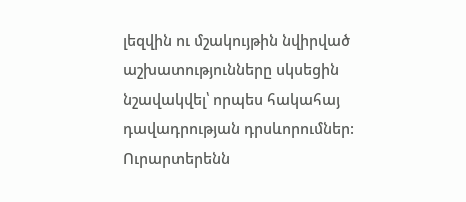լեզվին ու մշակույթին նվիրված աշխատությունները սկսեցին նշավակվել՝ որպես հակահայ դավադրության դրսևորումներ: Ուրարտերենն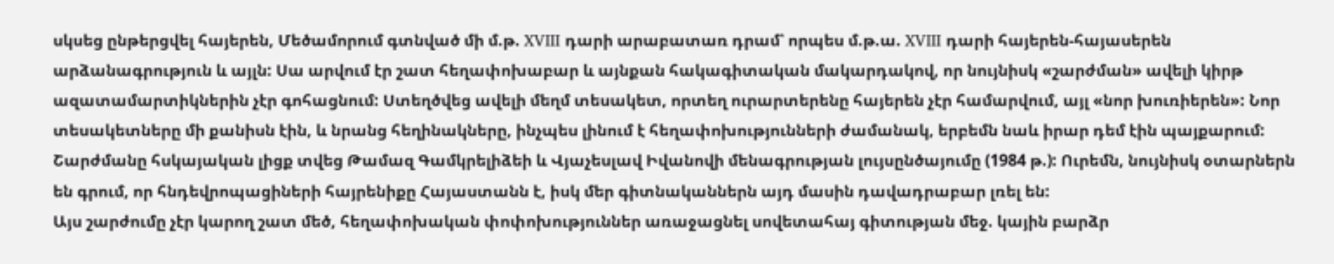սկսեց ընթերցվել հայերեն, Մեծամորում գտնված մի մ.թ. XVIII դարի արաբատառ դրամ՝ որպես մ.թ.ա. XVIII դարի հայերեն-հայասերեն արձանագրություն և այլն: Սա արվում էր շատ հեղափոխաբար և այնքան հակագիտական մակարդակով, որ նույնիսկ «շարժման» ավելի կիրթ ազատամարտիկներին չէր գոհացնում: Ստեղծվեց ավելի մեղմ տեսակետ, որտեղ ուրարտերենը հայերեն չէր համարվում, այլ «նոր խուռիերեն»: Նոր տեսակետները մի քանիսն էին, և նրանց հեղինակները, ինչպես լինում է հեղափոխությունների ժամանակ, երբեմն նաև իրար դեմ էին պայքարում: Շարժմանը հսկայական լիցք տվեց Թամազ Գամկրելիձեի և Վյաչեսլավ Իվանովի մենագրության լույսընծայումը (1984 թ.): Ուրեմն, նույնիսկ օտարներն են գրում, որ հնդեվրոպացիների հայրենիքը Հայաստանն է, իսկ մեր գիտնականներն այդ մասին դավադրաբար լռել են:
Այս շարժումը չէր կարող շատ մեծ, հեղափոխական փոփոխություններ առաջացնել սովետահայ գիտության մեջ. կային բարձր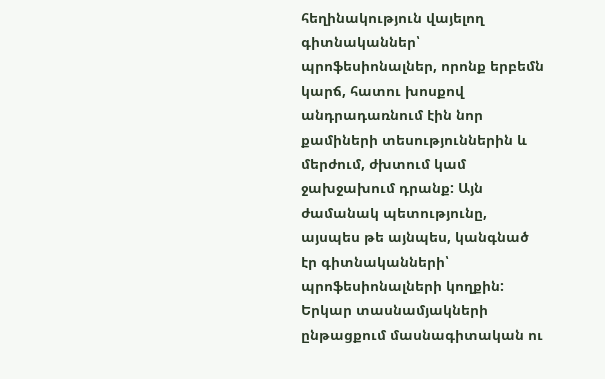հեղինակություն վայելող գիտնականներ՝ պրոֆեսիոնալներ, որոնք երբեմն կարճ, հատու խոսքով անդրադառնում էին նոր քամիների տեսություններին և մերժում, ժխտում կամ ջախջախում դրանք: Այն ժամանակ պետությունը, այսպես թե այնպես, կանգնած էր գիտնականների՝ պրոֆեսիոնալների կողքին: Երկար տասնամյակների ընթացքում մասնագիտական ու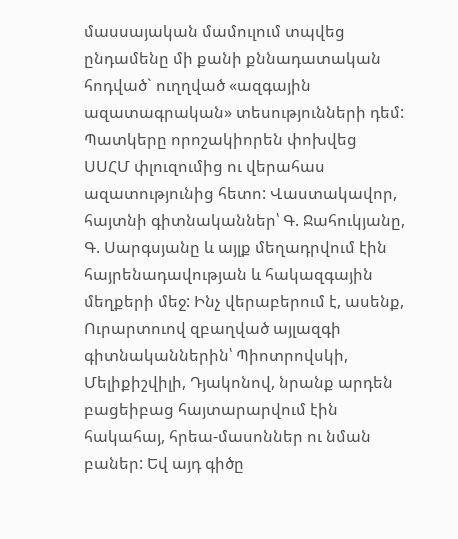մասսայական մամուլում տպվեց ընդամենը մի քանի քննադատական հոդված` ուղղված «ազգային ազատագրական» տեսությունների դեմ:
Պատկերը որոշակիորեն փոխվեց ՍՍՀՄ փլուզումից ու վերահաս ազատությունից հետո: Վաստակավոր, հայտնի գիտնականներ՝ Գ. Ջահուկյանը, Գ. Սարգսյանը և այլք մեղադրվում էին հայրենադավության և հակազգային մեղքերի մեջ: Ինչ վերաբերում է, ասենք, Ուրարտուով զբաղված այլազգի գիտնականներին՝ Պիոտրովսկի, Մելիքիշվիլի, Դյակոնով, նրանք արդեն բացեիբաց հայտարարվում էին հակահայ, հրեա-մասոններ ու նման բաներ: Եվ այդ գիծը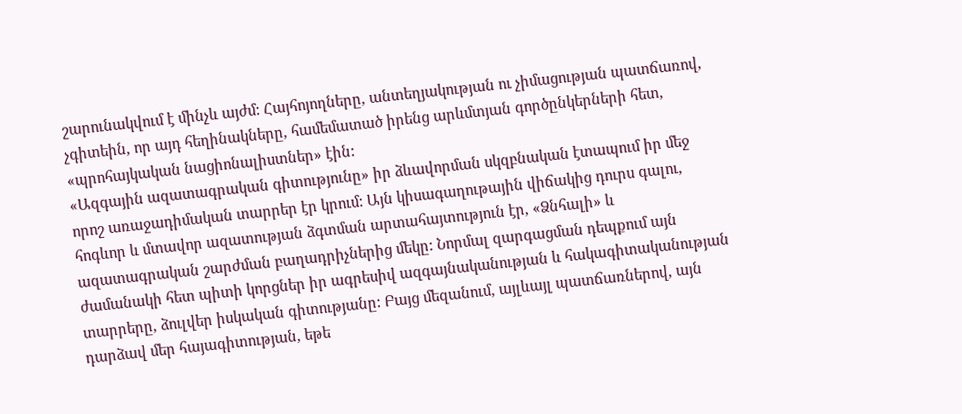շարունակվում է մինչև այժմ: Հայհոյողները, անտեղյակության ու չիմացության պատճառով, չգիտեին, որ այդ հեղինակները, համեմատած իրենց արևմտյան գործընկերների հետ, «պրոհայկական նացիոնալիստներ» էին:
«Ազգային ազատագրական գիտությունը» իր ձևավորման սկզբնական էտապում իր մեջ որոշ առաջադիմական տարրեր էր կրում: Այն կիսագաղութային վիճակից դուրս գալու, հոգևոր և մտավոր ազատության ձգտման արտահայտություն էր, «Ձնհալի» և ազատագրական շարժման բաղադրիչներից մեկը: Նորմալ զարգացման դեպքում այն ժամանակի հետ պիտի կորցներ իր ագրեսիվ ազգայնականության և հակագիտականության տարրերը, ձուլվեր իսկական գիտությանը: Բայց մեզանում, այլևայլ պատճառներով, այն դարձավ մեր հայագիտության, եթե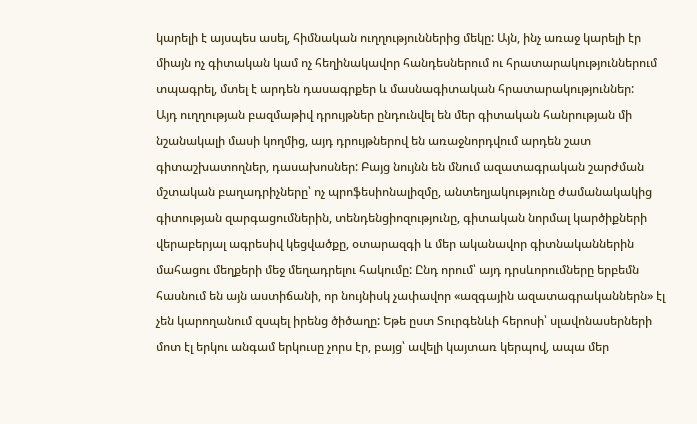կարելի է այսպես ասել, հիմնական ուղղություններից մեկը: Այն, ինչ առաջ կարելի էր միայն ոչ գիտական կամ ոչ հեղինակավոր հանդեսներում ու հրատարակություններում տպագրել, մտել է արդեն դասագրքեր և մասնագիտական հրատարակություններ:
Այդ ուղղության բազմաթիվ դրույթներ ընդունվել են մեր գիտական հանրության մի նշանակալի մասի կողմից, այդ դրույթներով են առաջնորդվում արդեն շատ գիտաշխատողներ, դասախոսներ: Բայց նույնն են մնում ազատագրական շարժման մշտական բաղադրիչները՝ ոչ պրոֆեսիոնալիզմը, անտեղյակությունը ժամանակակից գիտության զարգացումներին, տենդենցիոզությունը, գիտական նորմալ կարծիքների վերաբերյալ ագրեսիվ կեցվածքը, օտարազգի և մեր ականավոր գիտնականներին մահացու մեղքերի մեջ մեղադրելու հակումը: Ընդ որում՝ այդ դրսևորումները երբեմն հասնում են այն աստիճանի, որ նույնիսկ չափավոր «ազգային ազատագրականներն» էլ չեն կարողանում զսպել իրենց ծիծաղը: Եթե ըստ Տուրգենևի հերոսի՝ սլավոնասերների մոտ էլ երկու անգամ երկուսը չորս էր, բայց՝ ավելի կայտառ կերպով, ապա մեր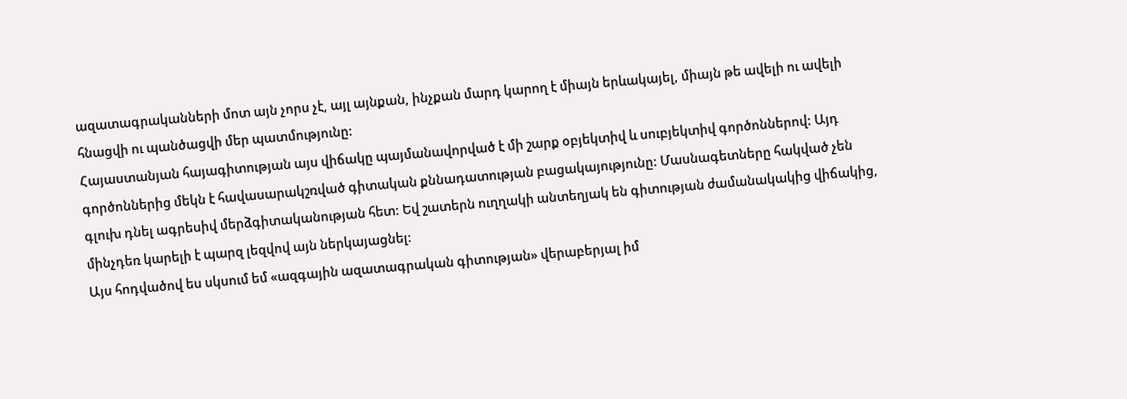ազատագրականների մոտ այն չորս չէ, այլ այնքան, ինչքան մարդ կարող է միայն երևակայել, միայն թե ավելի ու ավելի հնացվի ու պանծացվի մեր պատմությունը:
Հայաստանյան հայագիտության այս վիճակը պայմանավորված է մի շարք օբյեկտիվ և սուբյեկտիվ գործոններով: Այդ գործոններից մեկն է հավասարակշռված գիտական քննադատության բացակայությունը: Մասնագետները հակված չեն գլուխ դնել ագրեսիվ մերձգիտականության հետ: Եվ շատերն ուղղակի անտեղյակ են գիտության ժամանակակից վիճակից, մինչդեռ կարելի է պարզ լեզվով այն ներկայացնել:
Այս հոդվածով ես սկսում եմ «ազգային ազատագրական գիտության» վերաբերյալ իմ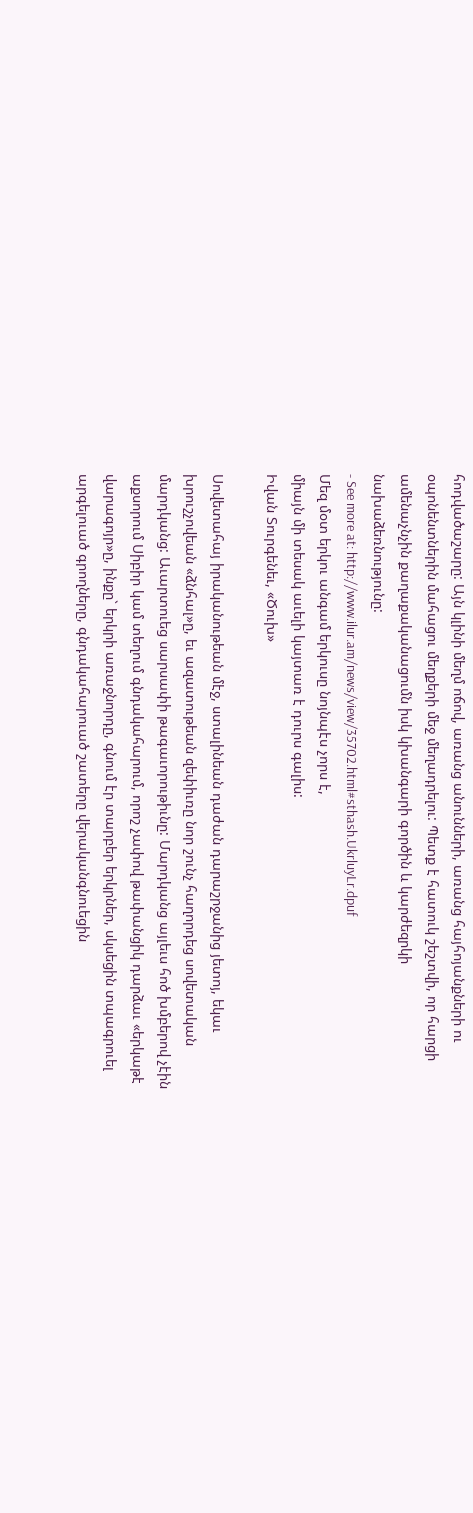հոդվածաշարը: Այն կլինի մեղմ ոճով, առանց անունների, առանց հայհոյանքների ու օպոնենտներին մահացու մեղքերի մեջ մեղադրելու: Պետք է հատուկ շեշտվի, որ հարցի ամենաչնչին քաղաքականացումն իսկ կխանգարի գործին և կարժեզրկի նախաձեռնությունը:
- See more at: http://www.ilur.am/news/view/35702.html#sthash.UkrluyLr.dpuf
Մեզ մօտ երկու անգամ երկուսը նոյնպէս չորս է,
միայն մի տեսակ աւելի կայտառ է դուրս գալիս:
Իվան Տուրգենեւ, «Ծուխ»

Սովետահայ իրականութեան մէջ, ստալինեան դաժան դարաշրջանից յետոյ, եկաւ խրուշչովեան «ձնհալ»ը, եւ ազատութեան զեփիւռը նոր շունչ հաղորդեց սովետական մարդկանց: Աւարտուեց սարսափի թագաւորութիւնը: Մարդկանց այլեւս հոծ խմբերով չէին աքսորում Սիբիր կամ տեղում գնդակահարում, որոշ չափով թափանցիկ դարձաւ «երկաթէ վարագոյր»ը, ինքը` երկրի առաջնորդը, գնում էր տարբեր երկրներ, սկսեցին տպագրուել արգելուած գրողները, գնդակահարուած շատերը վերականգնուեցին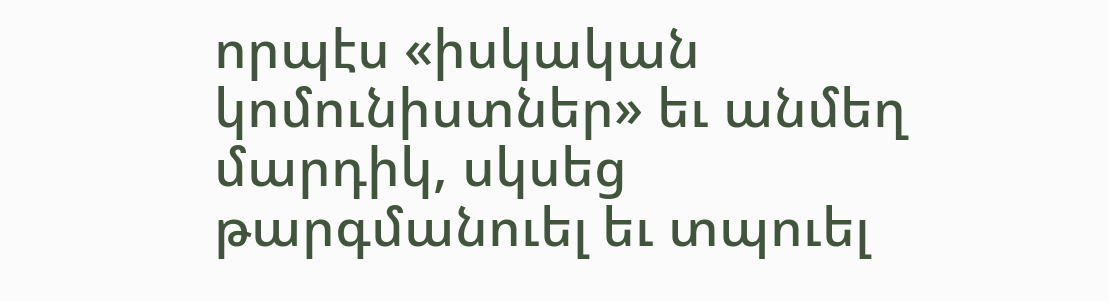որպէս «իսկական կոմունիստներ» եւ անմեղ մարդիկ, սկսեց թարգմանուել եւ տպուել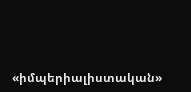«իմպերիալիստական»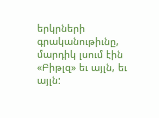երկրների գրականութիւնը, մարդիկ լսում էին «Բիթլզ» եւ այլն, եւ այլն: